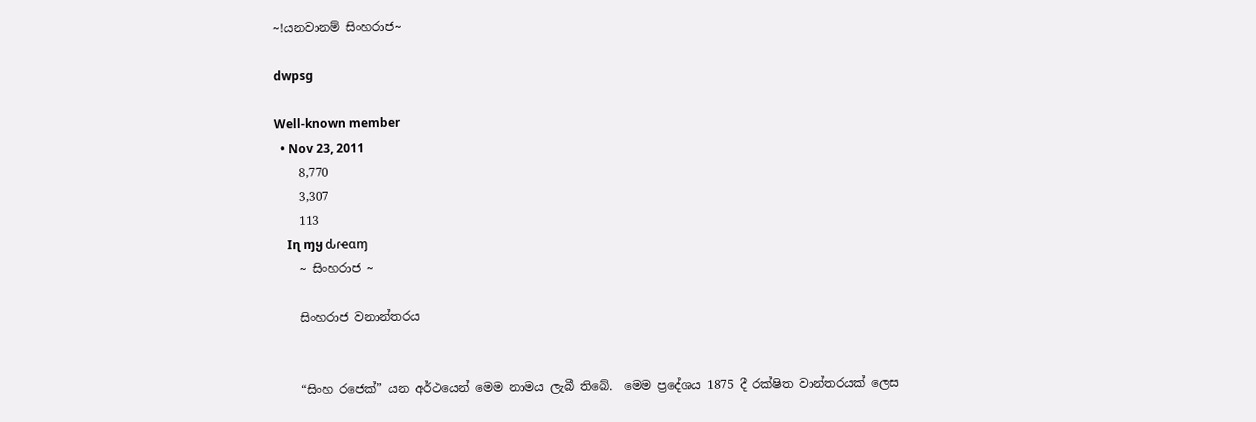~!යනවානම් සිංහරාජ~

dwpsg

Well-known member
  • Nov 23, 2011
    8,770
    3,307
    113
    Iɳ ɱყ ԃɾҽαɱ
    ~ සිංහරාජ ~

    සිංහරාජ වනාන්තරය


    “සිංහ රජෙක්” යන අර්ථයෙන් මෙම නාමය ලැබී තිබේ.  මෙම ප්‍රදේශය 1875 දී රක්ෂිත වාන්තරයක් ලෙස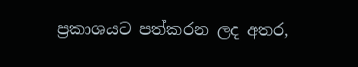ප්‍රකාශයට පත්කරන ලද අතර,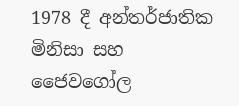1978 දී අන්තර්ජාතික මිනිසා සහ ජෛවගෝල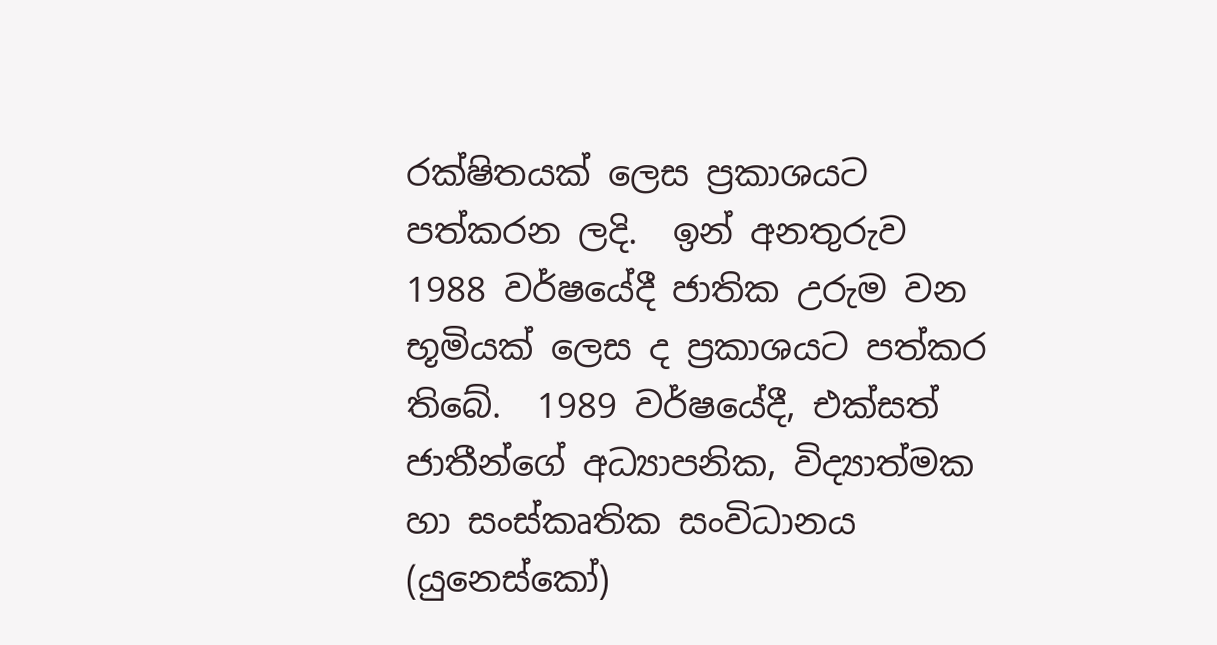රක්ෂිතයක් ලෙස ප්‍රකාශයට පත්කරන ලදි.  ඉන් අනතුරුව 1988 වර්ෂයේදී ජාතික උරුම වන භූමියක් ලෙස ද ප්‍රකාශයට පත්කර තිබේ.  1989 වර්ෂයේදී, එක්සත් ජාතීන්ගේ අධ්‍යාපනික, විද්‍යාත්මක හා සංස්කෘතික සංවිධානය (යුනෙස්කෝ)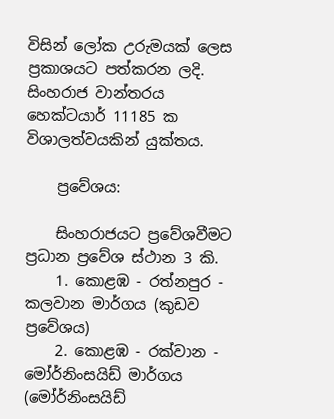විසින් ලෝක උරුමයක් ලෙස ප්‍රකාශයට පත්කරන ලදි. සිංහරාජ වාන්තරය හෙක්ටයාර් 11185 ක විශාලත්වයකින් යුක්තය.

    ප්‍රවේශය:

    සිංහරාජයට ප්‍රවේශවීමට ප්‍රධාන ප්‍රවේශ ස්ථාන 3 කි.
    1. කොළඹ - රත්නපුර - කලවාන මාර්ගය (කුඩව ප්‍රවේශය)
    2. කොළඹ - රක්වාන - මෝර්නිංසයිඩ් මාර්ගය (මෝර්නිංසයිඩ්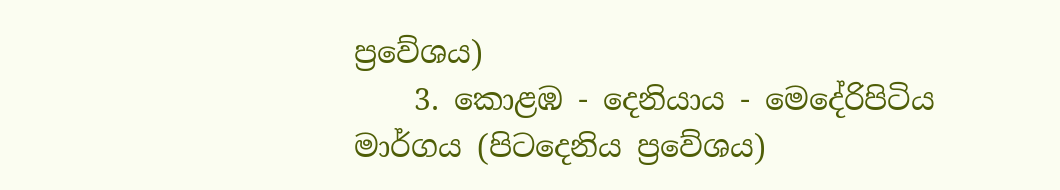ප්‍රවේශය)
    3. කොළඹ - දෙනියාය - මෙදේරිපිටිය මාර්ගය (පිටදෙනිය ප්‍රවේශය)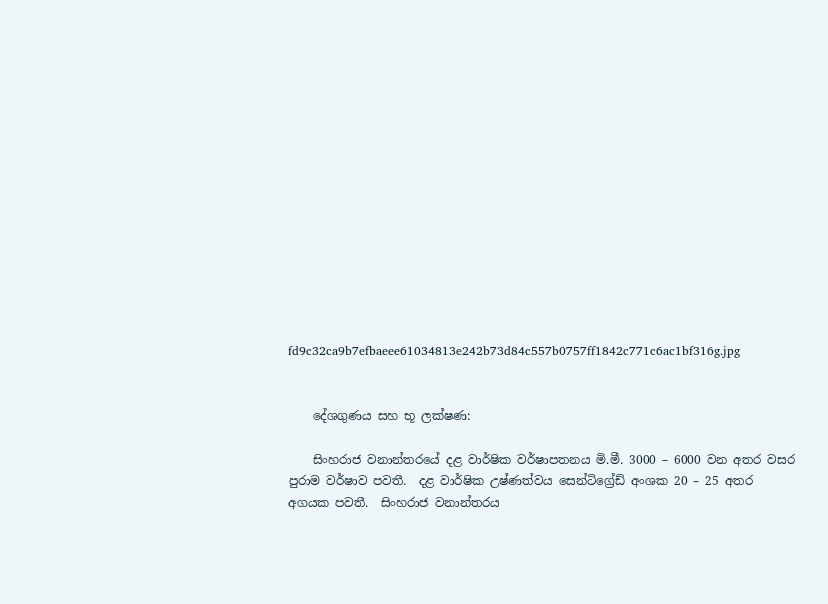fd9c32ca9b7efbaeee61034813e242b73d84c557b0757ff1842c771c6ac1bf316g.jpg


    දේශගුණය සහ භූ ලක්ෂණ:

    සිංහරාජ වනාන්තරයේ දළ වාර්ෂික වර්ෂාපතනය මි.මී. 3000 – 6000 වන අතර වසර පුරාම වර්ෂාව පවතී.  දළ වාර්ෂික උෂ්ණත්වය සෙන්ටිග්‍රේඩ් අංශක 20 – 25 අතර අගයක පවතී.  සිංහරාජ වනාන්තරය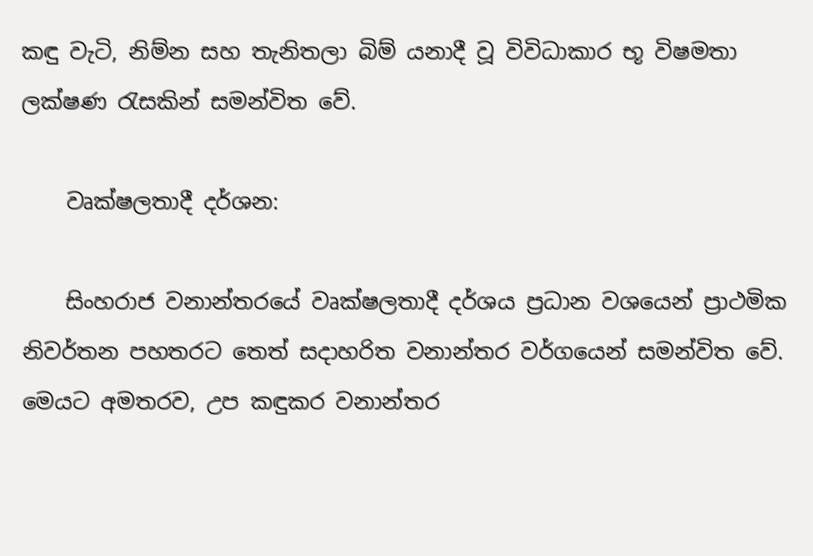කඳු වැටි, නිම්න සහ තැනිතලා බිම් යනාදී වූ විවිධාකාර භූ විෂමතා ලක්ෂණ රැසකින් සමන්විත වේ.

    වෘක්ෂලතාදී දර්ශන:

    සිංහරාජ වනාන්තරයේ වෘක්ෂලතාදී දර්ශය ප්‍රධාන වශයෙන් ප්‍රාථමික නිවර්තන පහතරට තෙත් සදාහරිත වනාන්තර වර්ගයෙන් සමන්විත වේ.  මෙයට අමතරව, උප කඳුකර වනාන්තර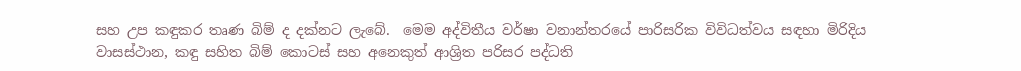සහ උප කඳුකර තෘණ බිම් ද දක්නට ලැබේ.  මෙම අද්විතීය වර්ෂා වනාන්තරයේ පාරිසරික විවිධත්වය සඳහා මිරිදිය වාසස්ථාන, කඳු සහිත බිම් කොටස් සහ අනෙකුත් ආශ්‍රිත පරිසර පද්ධති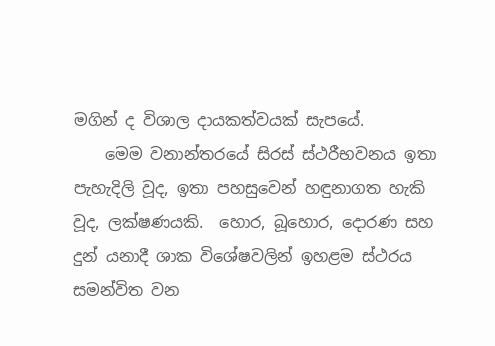මගින් ද විශාල දායකත්වයක් සැපයේ.
    මෙම වනාන්තරයේ සිරස් ස්ථරීභවනය ඉතා පැහැදිලි වූද, ඉතා පහසුවෙන් හඳුනාගත හැකි වූද, ලක්ෂණයකි.  හොර, බූහොර, දොරණ සහ දුන් යනාදී ශාක විශේෂවලින් ඉහළම ස්ථරය සමන්විත වන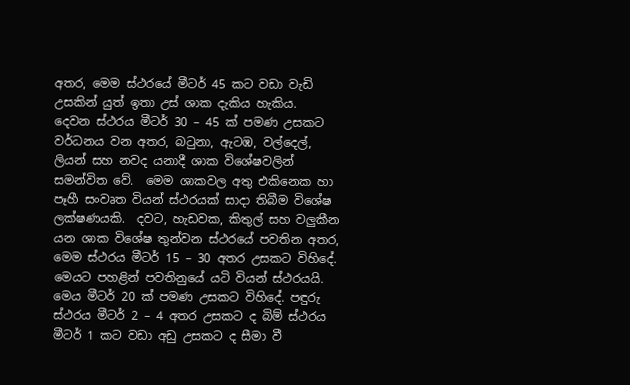අතර, මෙම ස්ථරයේ මීටර් 45 කට වඩා වැඩි උසකින් යුත් ඉතා උස් ශාක දැකිය හැකිය.  දෙවන ස්ථරය මීටර් 30 – 45 ක් පමණ උසකට වර්ධනය වන අතර, බටුනා, ඇටඹ, වල්දෙල්, ලියන් සහ නවද යනාදී ශාක විශේෂවලින් සමන්විත වේ.  මෙම ශාකවල අතු එකිනෙක හා පෑහී සංවෘත වියන් ස්ථරයක් සාදා තිබීම විශේෂ ලක්ෂණයකි.  දවට, හැඩවක, කිතුල් සහ වලුකීන යන ශාක විශේෂ තුන්වන ස්ථරයේ පවතින අතර, මෙම ස්ථරය මීටර් 15 – 30 අතර උසකට විහිදේ.  මෙයට පහළින් පවතිනුයේ යටි වියන් ස්ථරයයි.  මෙය මීටර් 20 ක් පමණ උසකට විහිදේ. පඳුරු ස්ථරය මීටර් 2 – 4 අතර උසකට ද බිම් ස්ථරය මීටර් 1 කට වඩා අඩු උසකට ද සීමා වී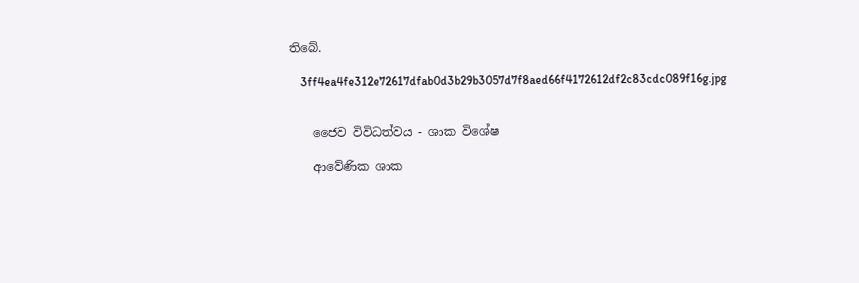තිබේ.

    3ff4ea4fe312e72617dfab0d3b29b3057d7f8aed66f4172612df2c83cdc089f16g.jpg


    ජෛව විවිධත්වය - ශාක විශේෂ

    ආවේණික ශාක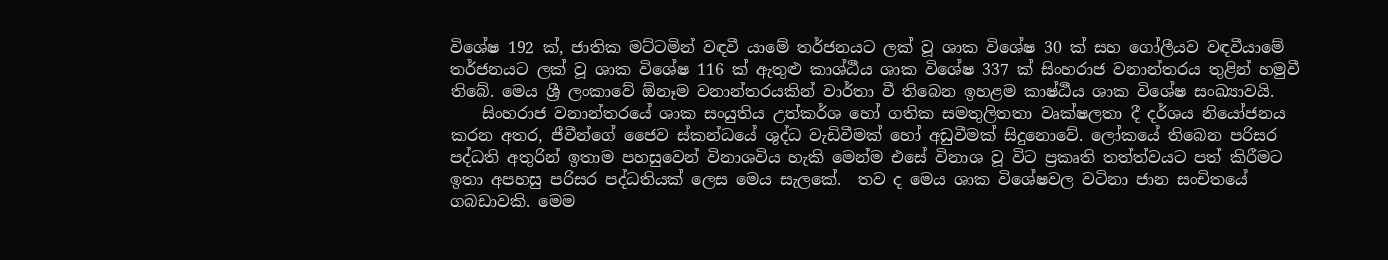විශේෂ 192 ක්, ජාතික මට්ටමින් වඳවී යාමේ තර්ජනයට ලක් වූ ශාක විශේෂ 30 ක් සහ ගෝලීයව වඳවීයාමේ තර්ජනයට ලක් වූ ශාක විශේෂ 116 ක් ඇතුළු කාශ්ඨීය ශාක විශේෂ 337 ක් සිංහරාජ වනාන්තරය තුළින් හමුවී තිබේ. මෙය ශ්‍රී ලංකාවේ ඕනෑම වනාන්තරයකින් වාර්තා වී තිබෙන ඉහළම කාෂ්ඨීය ශාක විශේෂ සංඛ්‍යාවයි.
    සිංහරාජ වනාන්තරයේ ශාක සංයුතිය උත්කර්ශ හෝ ගතික සමතුලිතතා වෘක්ෂලතා දී දර්ශය නියෝජනය කරන අතර, ජීවීන්ගේ ජෛව ස්කන්ධයේ ශුද්ධ වැඩිවීමක් හෝ අඩුවීමක් සිදුනොවේ. ලෝකයේ තිබෙන පරිසර පද්ධති අතුරින් ඉතාම පහසුවෙන් විනාශවිය හැකි මෙන්ම එසේ විනාශ වූ විට ප්‍රකෘති තත්ත්වයට පත් කිරීමට ඉතා අපහසු පරිසර පද්ධතියක් ලෙස මෙය සැලකේ.  තව ද මෙය ශාක විශේෂවල වටිනා ජාන සංචිතයේ ගබඩාවකි. මෙම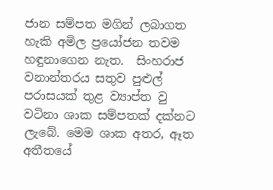ජාන සම්පත මගින් ලබාගත හැකි අමිල ප්‍රයෝජන තවම හඳුනාගෙන නැත.  සිංහරාජ වනාන්තරය සතුව පුළුල් පරාසයක් තුළ ව්‍යාප්ත වු වටිනා ශාක සම්පතක් දක්නට ලැබේ. මෙම ශාක අතර, ඈත අතීතයේ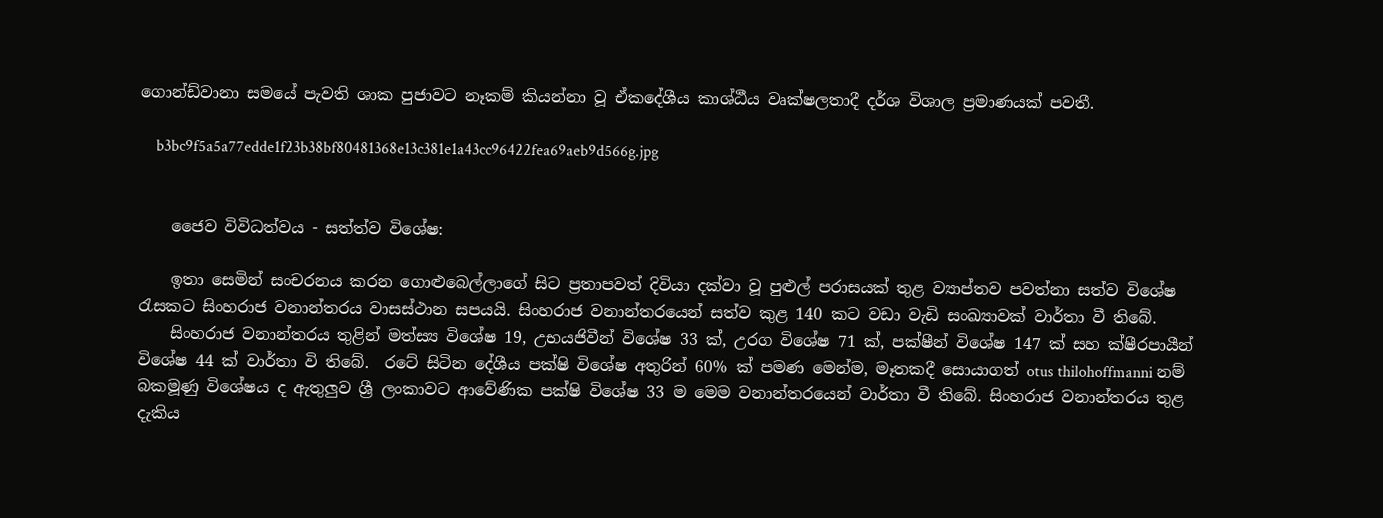ගොන්ඩ්වානා සමයේ පැවති ශාක පුජාවට නෑකම් කියන්නා වූ ඒකදේශීය කාශ්ඨීය වෘක්ෂලතාදී දර්ශ විශාල ප්‍රමාණයක් පවතී.

    b3bc9f5a5a77edde1f23b38bf80481368e13c381e1a43cc96422fea69aeb9d566g.jpg


    ජෛව විවිධත්වය - සත්ත්ව විශේෂ:

    ඉතා සෙමින් සංචරනය කරන ගොළුබෙල්ලාගේ සිට ප්‍රතාපවත් දිවියා දක්වා වූ පුළුල් පරාසයක් තුළ ව්‍යාප්තව පවත්නා සත්ව විශේෂ රැසකට සිංහරාජ වනාන්තරය වාසස්ථාන සපයයි. සිංහරාජ වනාන්තරයෙන් සත්ව කුළ 140 කට වඩා වැඩි සංඛ්‍යාවක් වාර්තා වී තිබේ.
    සිංහරාජ වනාන්තරය තුළින් මත්ස්‍ය විශේෂ 19, උභයජිවීන් විශේෂ 33 ක්, උරග විශේෂ 71 ක්, පක්ෂීන් විශේෂ 147 ක් සහ ක්ෂීරපායීන් විශේෂ 44 ක් වාර්තා වි තිබේ.  රටේ සිටින දේශීය පක්ෂි විශේෂ අතුරින් 60% ක් පමණ මෙන්ම, මෑතකදී සොයාගත් otus thilohoffmanni නම් බකමූණු විශේෂය ද ඇතුලුව ශ්‍රී ලංකාවට ආවේණික පක්ෂි විශේෂ 33 ම මෙම වනාන්තරයෙන් වාර්තා වී තිබේ. සිංහරාජ වනාන්තරය තුළ දැකිය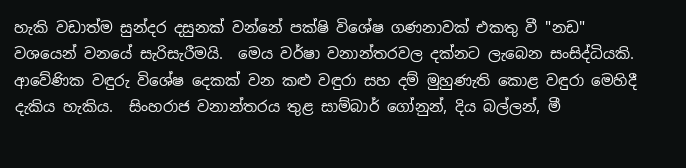හැකි වඩාත්ම සුන්දර දසුනක් වන්නේ පක්ෂි විශේෂ ගණනාවක් එකතු වී "නඩ" වශයෙන් වනයේ සැරිසැරීමයි.  මෙය වර්ෂා වනාන්තරවල දක්නට ලැබෙන සංසිද්ධියකි.  ආවේණික වඳුරු විශේෂ දෙකක් වන කළු වඳුරා සහ දම් මුහුණැති කොළ වඳුරා මෙහිදී දැකිය හැකිය.  සිංහරාජ වනාන්තරය තුළ සාම්බාර් ගෝනුන්, දිය බල්ලන්, මී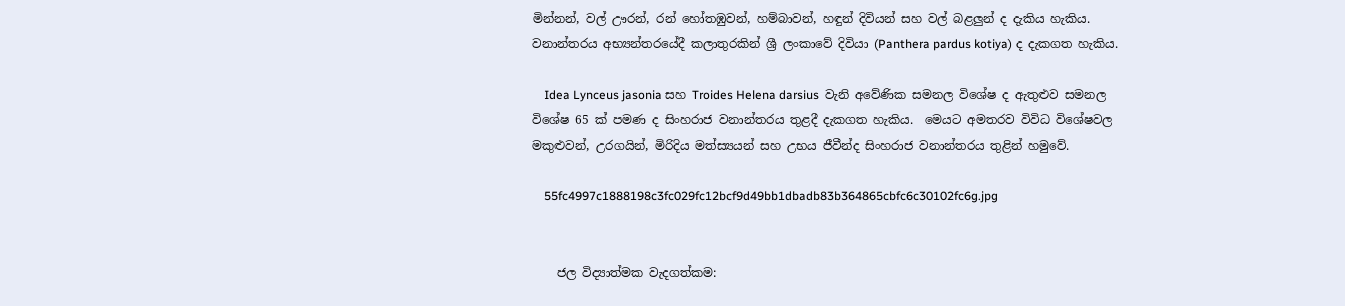මින්නන්, වල් ඌරන්, රන් හෝතඹුවන්, හම්බාවන්, හඳුන් දිවියන් සහ වල් බළලුන් ද දැකිය හැකිය.  වනාන්තරය අභ්‍යන්තරයේදී කලාතුරකින් ශ්‍රී ලංකාවේ දිවියා (Panthera pardus kotiya) ද දැකගත හැකිය.

    Idea Lynceus jasonia සහ Troides Helena darsius  වැනි අවේණික සමනල විශේෂ ද ඇතුළුව සමනල විශේෂ 65 ක් පමණ ද සිංහරාජ වනාන්තරය තුළදී දැකගත හැකිය.  මෙයට අමතරව විවිධ විශේෂවල මකුළුවන්, උරගයින්, මිරිදිය මත්ස්‍යයන් සහ උභය ජීවීන්ද සිංහරාජ වනාන්තරය තුළින් හමුවේ.

    55fc4997c1888198c3fc029fc12bcf9d49bb1dbadb83b364865cbfc6c30102fc6g.jpg


    ජල විද්‍යාත්මක වැදගත්කම: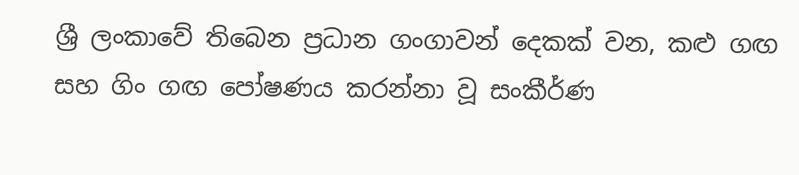ශ්‍රී ලංකාවේ තිබෙන ප්‍රධාන ගංගාවන් දෙකක් වන, කළු ගඟ සහ ගිං ගඟ පෝෂණය කරන්නා වූ සංකීර්ණ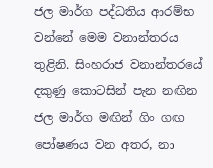ජල මාර්ග පද්ධතිය ආරම්භ වන්නේ මෙම වනාන්තරය තුළිනි. සිංහරාජ වනාන්තරයේ දකුණු කොටසින් පැන නඟින ජල මාර්ග මඟින් ගිං ගඟ පෝෂණය වන අතර, නා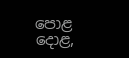පොළ දොළ,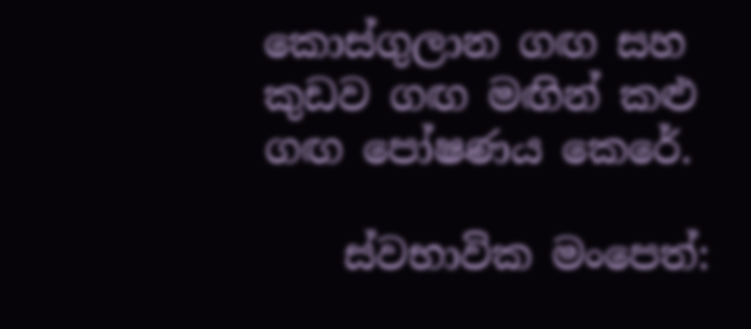කොස්ගුලාන ගඟ සහ කුඩව ගඟ මඟින් කළු ගඟ පෝෂණය කෙරේ.

    ස්වභාවික මංපෙත්: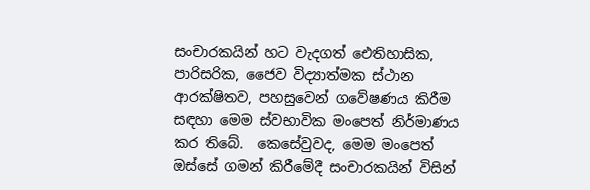සංචාරකයින් හට වැදගත් ‍‍ඓතිහාසික, පාරිසරික, ජෛව විද්‍යාත්මක ස්ථාන ආරක්ෂිතව, පහසුවෙන් ‍ගවේෂණය කිරීම සඳහා මෙම ස්වභාවික මංපෙත් නිර්මාණය කර තිබේ.  කෙසේවුවද, මෙම මංපෙත් ඔස්සේ ගමන් කිරීමේදී සංචාරකයින් විසින්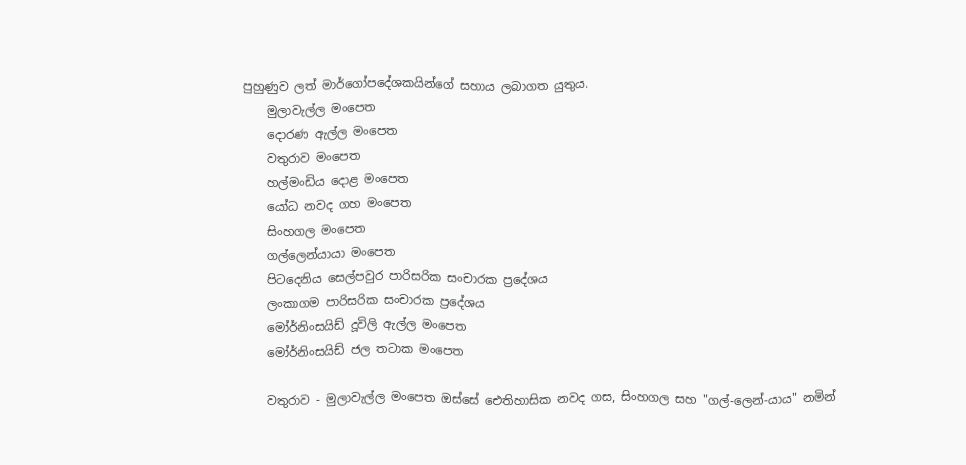පුහුණුව ලත් මාර්ගෝපදේශකයින්ගේ සහාය ලබාගත යුතුය.
    මුලාවැල්ල මංපෙත
    දොරණ ඇල්ල ‍මංපෙත
    වතුරාව මංපෙත
    හල්මංඩිය දොළ මංපෙත
    යෝධ නවද ගහ මංපෙත
    සිංහගල මංපෙත
    ගල්ලෙන්යායා මංපෙත
    පිටදෙනිය සෙල්පවුර පාරිසරික සංචාරක ප්‍රදේශය
    ලංකාගම පාරිසරික සංචාරක ප්‍රදේශය
    මෝර්නිංසයිඩ් දූවිලි ඇල්ල මංපෙත
    මෝර්නිංසයිඩ් ජල තටාක මංපෙත

    වතුරාව - මුලාවැල්ල මංපෙත ඔස්සේ ඓතිහාසික නවද ගස, සිංහගල සහ "ගල්-ලෙන්-යාය" නමින්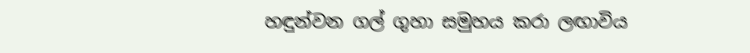හඳුන්වන ගල් ගුහා සමුහය කරා ලඟාවිය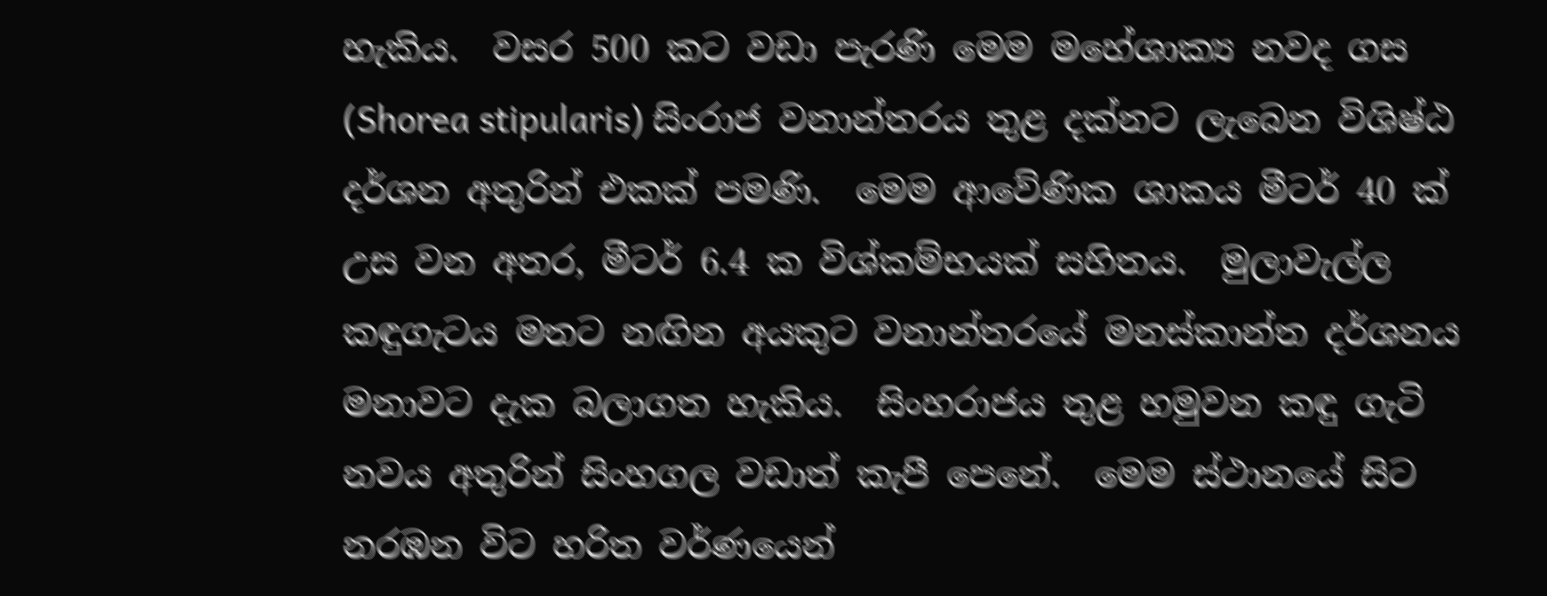හැකිය.  වසර 500 කට වඩා පැරණි මෙම මහේශාක්‍ය නවද ගස (Shorea stipularis) සිංරාජ වනාන්තරය තුළ දක්නට ලැබෙන විශිෂ්ඨ දර්ශන අතුරින් එකක් පමණි.  මෙම ආවේණික ශාකය මීටර් 40 ක් උස වන අතර, මීටර් 6.4 ක විශ්කම්භයක් සහිතය.  මුලාවැල්ල කඳුගැටය මතට නඟින අයකුට වනාන්තරයේ මනස්කාන්ත දර්ශනය මනාවට දැක බලාගත හැකිය.  සිංහරාජය තුළ හමුවන කඳු ගැටි නවය අතුරින් සිංහගල වඩාත් කැපී පෙනේ.  මෙම ස්ථානයේ සිට නරඹන විට හරිත වර්ණයෙන්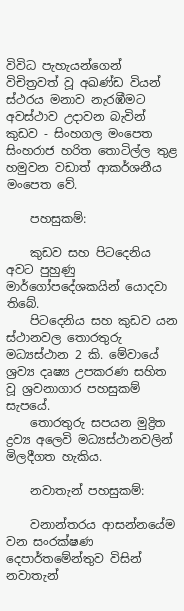විවිධ පැහැයන්ගෙන් විචිත්‍රවත් වූ අඛණ්ඩ වියන් ස්ථරය මනාව නැරඹීමට අවස්ථාව උදාවන බැවින් කුඩව - සිංහගල මංපෙත සිංහරාජ හරිත තොටිල්ල තුළ හමුවන වඩාත් ආකර්ශනීය මංපෙත වේ.

    පහසුකම්:

    කුඩව සහ පිටදෙනිය අවට පුහුණු මාර්ගෝපදේශකයින් යොදවා තිබේ.
    පිටදෙනිය සහ කුඩව යන ස්ථානවල තොරතුරු මධ්‍යස්ථාන 2 කි. මේවායේ ශ්‍රව්‍ය දෘෂ්‍ය උපකරණ සහිත වූ ශ්‍රවනාගාර පහසුකම් සැපයේ.
    තොරතුරු සපයන මුද්‍රිත ද්‍රව්‍ය අලෙවි මධ්‍යස්ථානවලින් මිලදීගත හැකිය.

    නවාතැන් පහසුකම්:

    වනාන්තරය ආසන්නයේම වන සංරක්ෂණ දෙපාර්තමේන්තුව විසින් නවාතැන්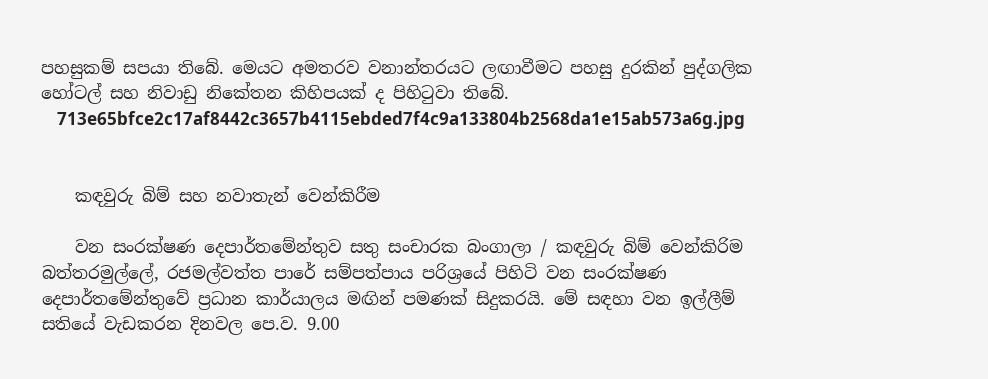පහසුකම් සපයා තිබේ. මෙයට අමතරව වනාන්තරයට ලඟාවීමට පහසු දුරකින් පුද්ගලික හෝටල් සහ නිවාඩු නිකේතන කිහිපයක් ද පිහිටුවා තිබේ.
    713e65bfce2c17af8442c3657b4115ebded7f4c9a133804b2568da1e15ab573a6g.jpg


    කඳවුරු බිම් සහ නවාතැන් වෙන්කිරීම

    වන සංරක්ෂණ දෙපාර්තමේන්තුව සතු සංචාරක බංගාලා / කඳවුරු බිම් වෙන්කිරිම බත්තරමුල්ලේ, රජමල්වත්ත පාරේ සම්පත්පාය පරිශ්‍රයේ පිහිටි වන සංරක්ෂණ දෙපාර්තමේන්තුවේ ප්‍රධාන කාර්යාලය මඟින් පමණක් සිදුකරයි. මේ සඳහා වන ඉල්ලීම් සතියේ වැඩකරන දිනවල පෙ.ව. 9.00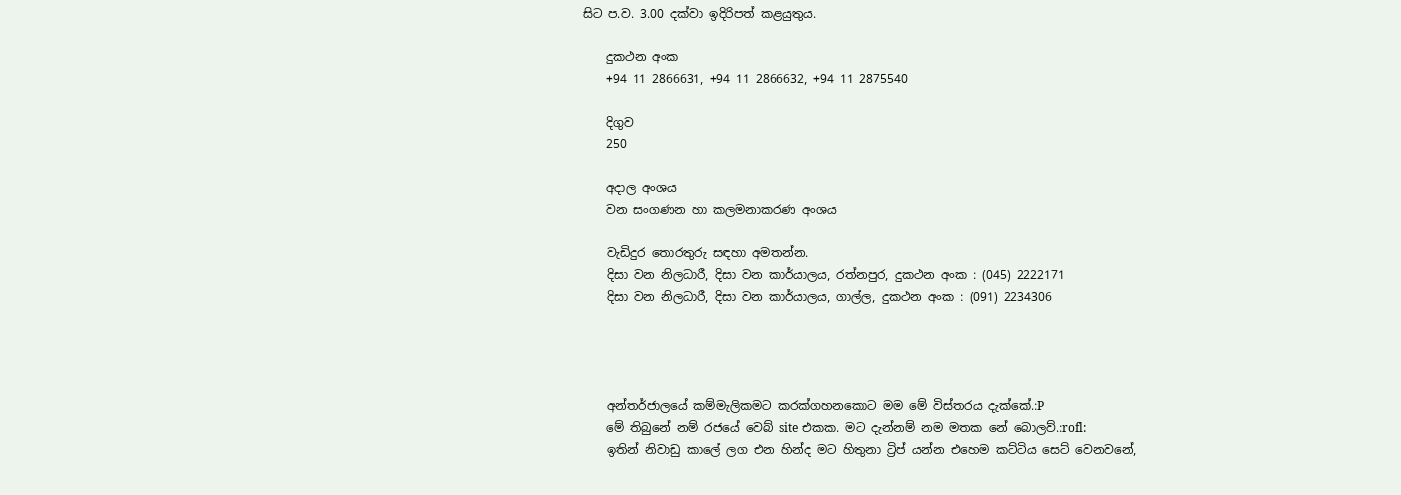සිට ප.ව. 3.00 දක්වා ඉදිරිපත් කළයුතුය.

    දුකථන අංක
    +94 11 2866631, +94 11 2866632, +94 11 2875540

    දිගුව
    250

    අදාල අංශය
    වන සංගණන හා කලමනාකරණ අංශය

    වැඩිදුර තොරතුරු සඳහා අමතන්න.
    දිසා වන නිලධාරී, දිසා වන කාර්යාලය, රත්නපුර, දුකථන අංක : (045) 2222171
    දිසා වන නිලධාරී, දිසා වන කාර්යාලය, ගාල්ල, දුකථන අංක : (091) 2234306




    අන්තර්ජාලයේ කම්මැලිකමට කරක්ගහනකොට මම මේ විස්තරය දැක්කේ.:P
    මේ තිබුනේ නම් රජයේ වෙබ් site එකක. මට දැන්නම් නම මතක නේ බොලව්.:rofl:
    ඉතින් නිවාඩු කාලේ ලග එන හින්ද මට හිතුනා ට්‍රිප් යන්න එහෙම කට්ටිය සෙට් වෙනවනේ,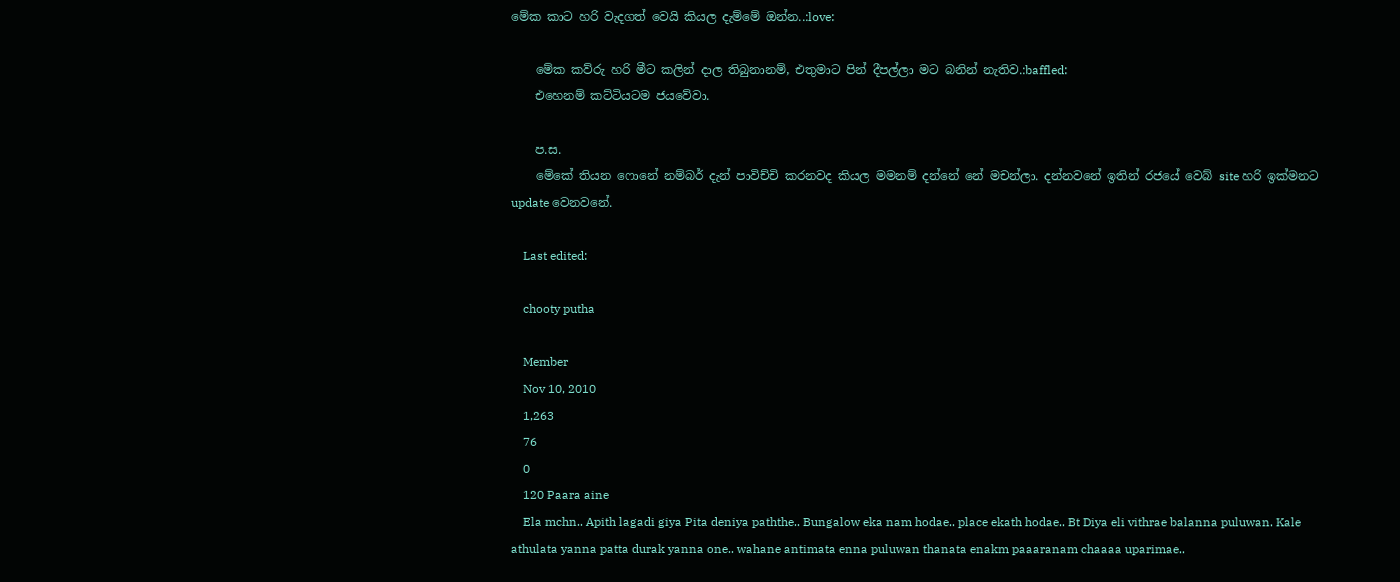මේක කාට හරි වැදගත් වෙයි කියල දැම්මේ ඔන්න..:love:

    මේක කව්රු හරි මීට කලින් දාල තිබුනානම්, එතුමාට පින් දීපල්ලා මට බනින් නැතිව.:baffled:
    එහෙනම් කට්ටියටම ජයවේවා.

    ප.ස.
    මේකේ තියන ෆොනේ නම්බර් දැන් පාවිච්චි කරනවද කියල මමනම් දන්නේ නේ මචන්ලා. දන්නවනේ ඉතින් රජයේ වෙබ් site හරි ඉක්මනට update වෙනවනේ.

    Last edited:

    chooty putha

    Member
    Nov 10, 2010
    1,263
    76
    0
    120 Paara aine
    Ela mchn.. Apith lagadi giya Pita deniya paththe.. Bungalow eka nam hodae.. place ekath hodae.. Bt Diya eli vithrae balanna puluwan. Kale athulata yanna patta durak yanna one.. wahane antimata enna puluwan thanata enakm paaaranam chaaaa uparimae..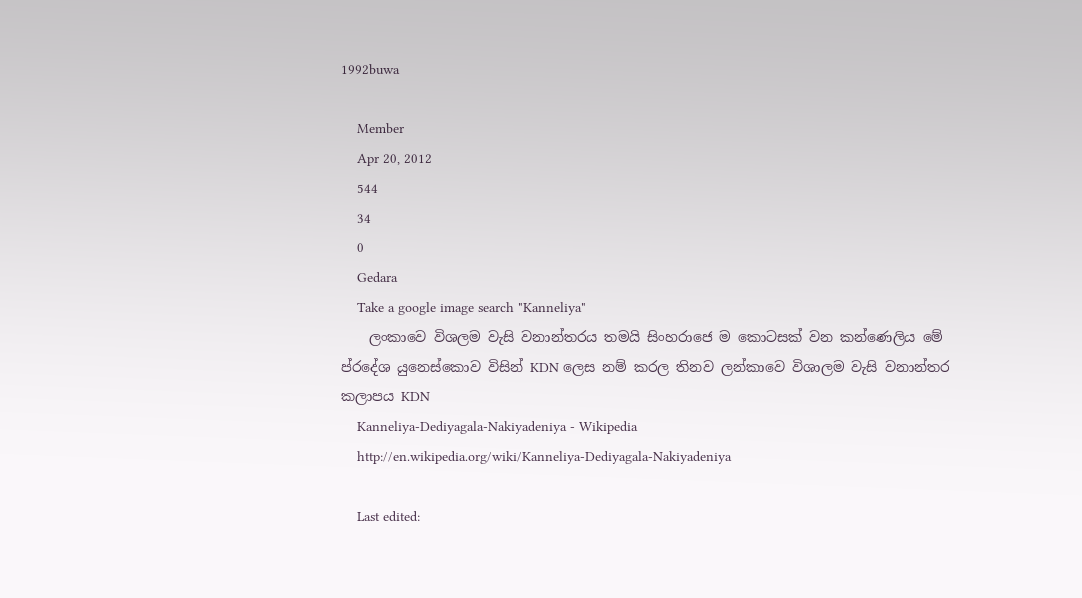1992buwa

    Member
    Apr 20, 2012
    544
    34
    0
    Gedara
    Take a google image search "Kanneliya"
    ලංකාවෙ විශලම වැසි වනාන්තරය තමයි සිංහරාජෙ ම කොටසක් වන කන්ණෙලිය මේ ප්රදේශ යුනෙස්කොව විසින් KDN ලෙස නම් කරල තිනව ලන්කාවෙ විශාලම වැසි වනාන්තර කලාපය KDN
    Kanneliya-Dediyagala-Nakiyadeniya - Wikipedia
    http://en.wikipedia.org/wiki/Kanneliya-Dediyagala-Nakiyadeniya

    Last edited: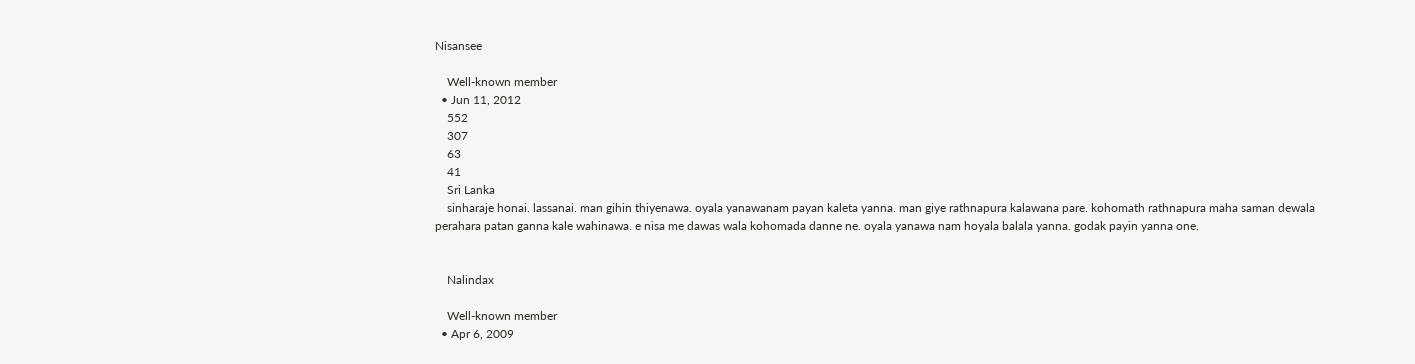Nisansee

    Well-known member
  • Jun 11, 2012
    552
    307
    63
    41
    Sri Lanka
    sinharaje honai. lassanai. man gihin thiyenawa. oyala yanawanam payan kaleta yanna. man giye rathnapura kalawana pare. kohomath rathnapura maha saman dewala perahara patan ganna kale wahinawa. e nisa me dawas wala kohomada danne ne. oyala yanawa nam hoyala balala yanna. godak payin yanna one.


    Nalindax

    Well-known member
  • Apr 6, 2009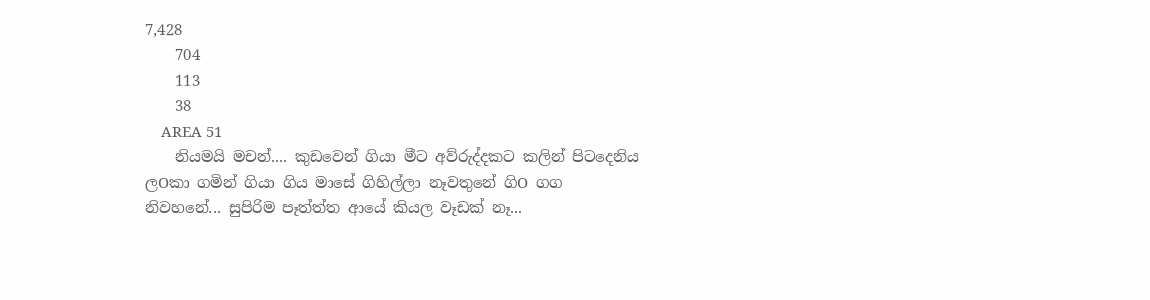7,428
    704
    113
    38
    AREA 51
    නියමයි මචන්.... කුඩවෙන් ගියා මීට අව්රුද්දකට කලින් පිටදෙනිය ලOකා ගමින් ගියා ගිය මාසේ ගිහිල්ලා නෑවතුනේ ගිO ගග නිවහනේ... සුපිරිම පෑත්ත්ත ආයේ කියල වෑඩක් නෑ...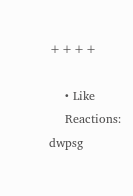++++

    • Like
    Reactions: dwpsg